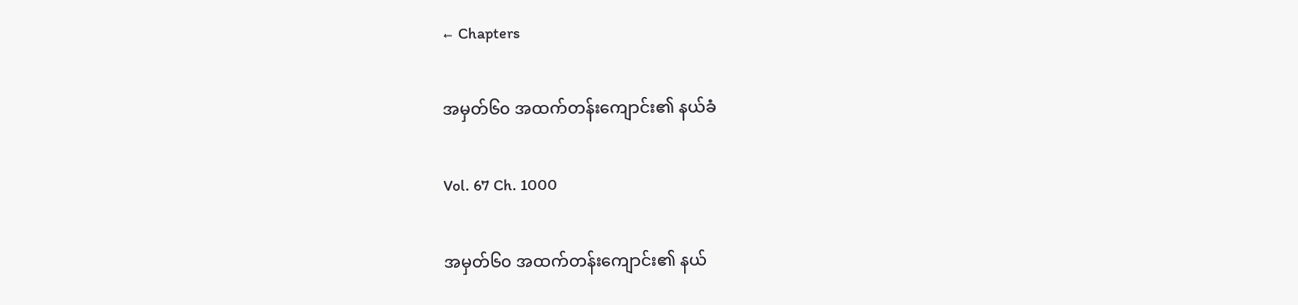← Chapters

အမှတ်၆၀ အထက်တန်းကျောင်း၏ နယ်ခံ

Vol. 67 Ch. 1000

အမှတ်၆၀ အထက်တန်းကျောင်း၏ နယ်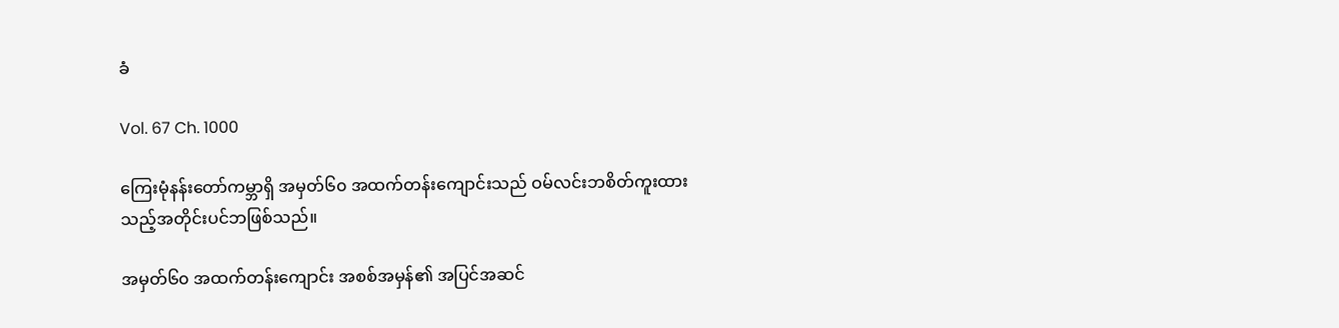ခံ

Vol. 67 Ch. 1000

ကြေးမုံနန်းတော်ကမ္ဘာရှိ အမှတ်၆၀ အထက်တန်းကျောင်းသည် ဝမ်လင်းဘစိတ်ကူးထားသည့်အတိုင်းပင်ဘဖြစ်သည်။

အမှတ်၆၀ အထက်တန်းကျောင်း အစစ်အမှန်၏ အပြင်အဆင်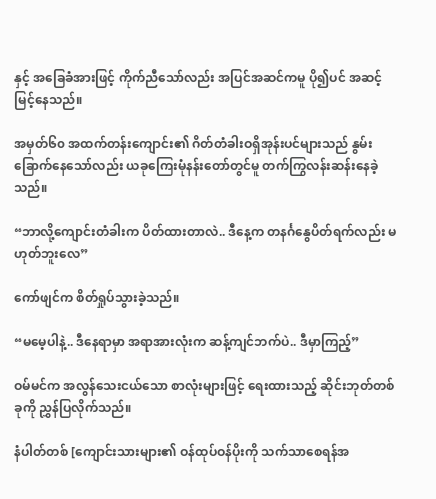နှင့် အခြေခံအားဖြင့် ကိုက်ညီသော်လည်း အပြင်အဆင်ကမူ ပို၍ပင် အဆင့်မြင့်နေသည်။

အမှတ်၆၀ အထက်တန်းကျောင်း၏ ဂိတ်တံခါးဝရှိအုန်းပင်များသည် နွမ်းခြောက်နေသော်လည်း ယခုကြေးမုံနန်းတော်တွင်မူ တက်ကြွလန်းဆန်းနေခဲ့သည်။

“ဘာလို့ကျောင်းတံခါးက ပိတ်ထားတာလဲ.. ဒီနေ့က တနင်္ဂနွေပိတ်ရက်လည်း မဟုတ်ဘူးလေ”

ကော်ဖျင်က စိတ်ရှုပ်သွားခဲ့သည်။

“မမေ့ပါနဲ့.. ဒီနေရာမှာ အရာအားလုံးက ဆန့်ကျင်ဘက်ပဲ.. ဒီမှာကြည့်”

ဝမ်မင်က အလွန်သေးငယ်သော စာလုံးများဖြင့် ရေးထားသည့် ဆိုင်းဘုတ်တစ်ခုကို ညွှန်ပြလိုက်သည်။

နံပါတ်တစ် [ကျောင်းသားများ၏ ဝန်ထုပ်ဝန်ပိုးကို သက်သာစေရန်အ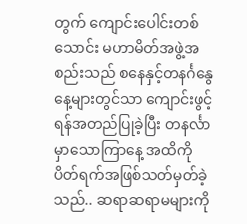တွက် ကျောင်းပေါင်းတစ်သောင်း မဟာမိတ်အဖွဲ့အစည်းသည် စနေနှင့်တနင်္ဂနွေနေ့များတွင်သာ ကျောင်းဖွင့်ရန်အတည်ပြုခဲ့ပြီး တနင်္လာမှာသောကြာနေ့ အထိကို ပိတ်ရက်အဖြစ်သတ်မှတ်ခဲ့သည်.. ဆရာဆရာမများကို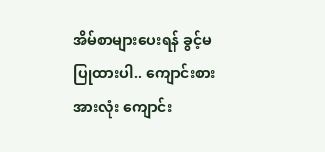အိမ်စာများပေးရန် ခွင့်မပြုထားပါ.. ကျောင်းစားအားလုံး ကျောင်း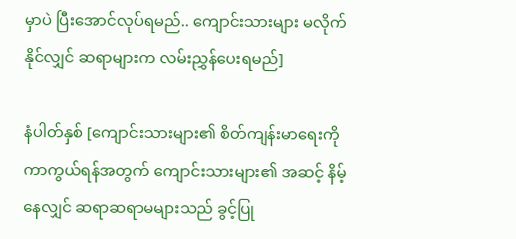မှာပဲ ပြီးအောင်လုပ်ရမည်.. ကျောင်းသားများ မလိုက်နိုင်လျှင် ဆရာများက လမ်းညွှန်ပေးရမည်]

နံပါတ်နှစ် [ကျောင်းသားများ၏ စိတ်ကျန်းမာရေးကို ကာကွယ်ရန်အတွက် ကျောင်းသားများ၏ အဆင့် နိမ့်နေလျှင် ဆရာဆရာမများသည် ခွင့်ပြု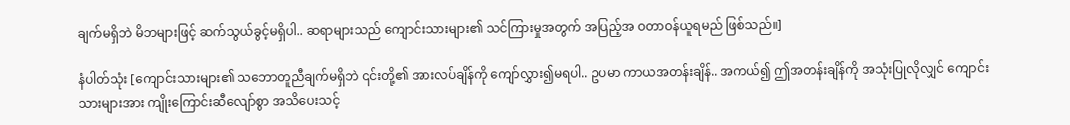ချက်မရှိဘဲ မိဘများဖြင့် ဆက်သွယ်ခွင့်မရှိပါ.. ဆရာများသည် ကျောင်းသားများ၏ သင်ကြားမှုအတွက် အပြည့်အ ဝတာဝန်ယူရမည် ဖြစ်သည်။]

နံပါတ်သုံး [ကျောင်းသားများ၏ သဘောတူညီချက်မရှိဘဲ ၎င်းတို့၏ အားလပ်ချိန်ကို ကျော်လွှား၍မရပါ.. ဥပမာ ကာယအတန်းချိန်.. အကယ်၍ ဤအတန်းချိန်ကို အသုံးပြုလိုလျှင် ကျောင်းသားများအား ကျိုးကြောင်းဆီလျော်စွာ အသိပေးသင့်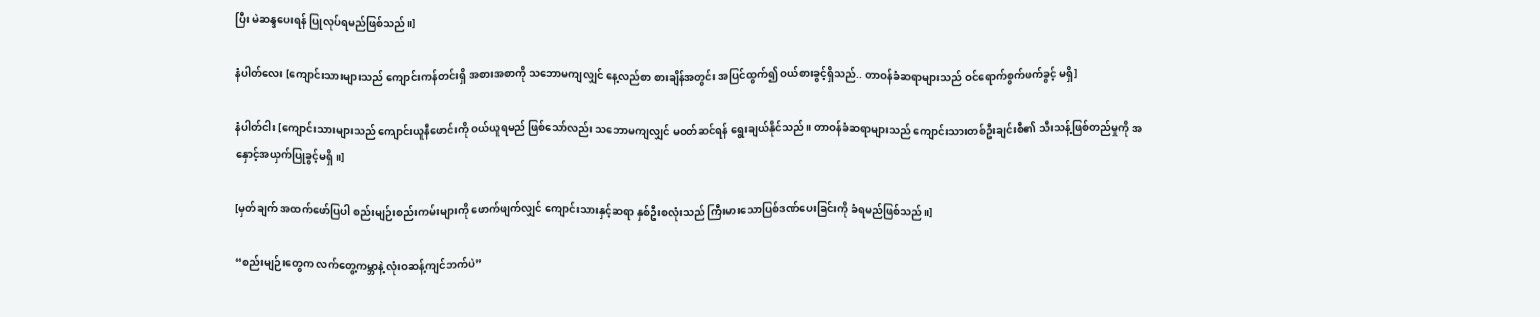ပြီး မဲဆန္ဒပေးရန် ပြုလုပ်ရမည်ဖြစ်သည်။]

နံပါတ်လေး [ကျောင်းသားများသည် ကျောင်းကန်တင်းရှိ အစားအစာကို သဘောမကျလျှင် နေ့လည်စာ စားချိန်အတွင်း အပြင်ထွက်၍ ဝယ်စားခွင့်ရှိသည်.. တာဝန်ခံဆရာများသည် ဝင်ရောက်စွက်ဖက်ခွင့် မရှိ]

နံပါတ်ငါး [ကျောင်းသားများသည် ကျောင်းယူနီဖောင်းကို ဝယ်ယူရမည် ဖြစ်သော်လည်း သဘောမကျလျှင် မဝတ်ဆင်ရန် ရွေးချယ်နိုင်သည်။ တာဝန်ခံဆရာများသည် ကျောင်းသားတစ်ဦးချင်းစီ၏ သီးသန့်ဖြစ်တည်မှုကို အနှောင့်အယှက်ပြုခွင့်မရှိ။]

[မှတ်ချက် အထက်ဖော်ပြပါ စည်းမျဉ်းစည်းကမ်းများကို ဖောက်ဖျက်လျှင် ကျောင်းသားနှင့်ဆရာ နှစ်ဦးစလုံးသည် ကြီးမားသောပြစ်ဒဏ်ပေးခြင်းကို ခံရမည်ဖြစ်သည်။]

“စည်းမျဉ်းတွေက လက်တွေ့ကမ္ဘာနဲ့ လုံးဝဆန့်ကျင်ဘက်ပဲ”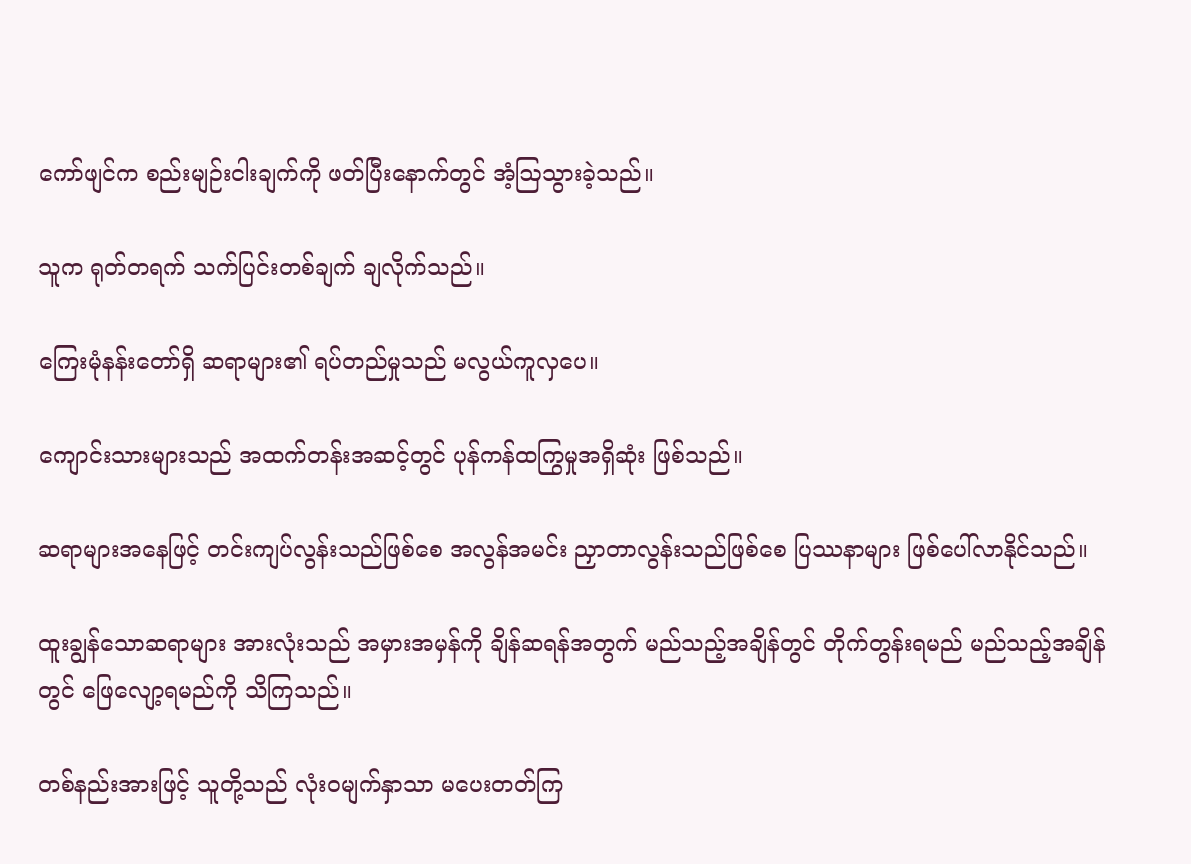ကော်ဖျင်က စည်းမျဉ်းငါးချက်ကို ဖတ်ပြီးနောက်တွင် အံ့ဩသွားခဲ့သည်။

သူက ရုတ်တရက် သက်ပြင်းတစ်ချက် ချလိုက်သည်။

ကြေးမုံနန်းတော်ရှိ ဆရာများ၏ ရပ်တည်မှုသည် မလွယ်ကူလှပေ။

ကျောင်းသားများသည် အထက်တန်းအဆင့်တွင် ပုန်ကန်ထကြွမှုအရှိဆုံး ဖြစ်သည်။

ဆရာများအနေဖြင့် တင်းကျပ်လွန်းသည်ဖြစ်စေ အလွန်အမင်း ညှာတာလွန်းသည်ဖြစ်စေ ပြဿနာများ ဖြစ်ပေါ်လာနိုင်သည်။

ထူးချွန်သောဆရာများ အားလုံးသည် အမှားအမှန်ကို ချိန်ဆရန်အတွက် မည်သည့်အချိန်တွင် တိုက်တွန်းရမည် မည်သည့်အချိန်တွင် ဖြေလျော့ရမည်ကို သိကြသည်။

တစ်နည်းအားဖြင့် သူတို့သည် လုံးဝမျက်နှာသာ မပေးတတ်ကြ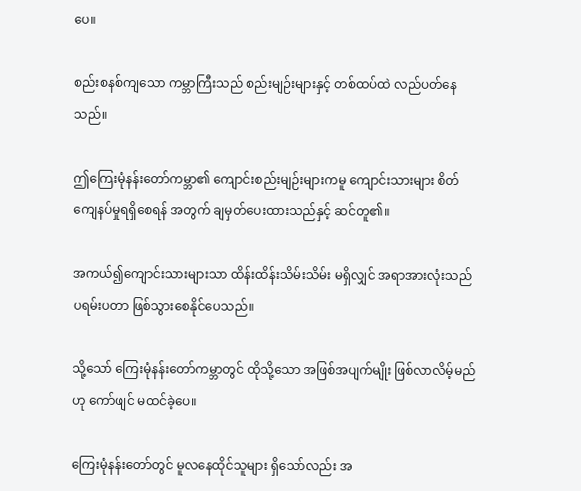ပေ။

စည်းစနစ်ကျသော ကမ္ဘာကြီးသည် စည်းမျဉ်းများနှင့် တစ်ထပ်ထဲ လည်ပတ်နေသည်။

ဤကြေးမုံနန်းတော်ကမ္ဘာ၏ ကျောင်းစည်းမျဉ်းများကမူ ကျောင်းသားများ စိတ်ကျေနပ်မှုရရှိစေရန် အတွက် ချမှတ်ပေးထားသည်နှင့် ဆင်တူ၏။

အကယ်၍ကျောင်းသားများသာ ထိန်းထိန်းသိမ်းသိမ်း မရှိလျှင် အရာအားလုံးသည် ပရမ်းပတာ ဖြစ်သွားစေနိုင်ပေသည်။

သို့သော် ကြေးမုံနန်းတော်ကမ္ဘာတွင် ထိုသို့သော အဖြစ်အပျက်မျိုး ဖြစ်လာလိမ့်မည်ဟု ကော်ဖျင် မထင်ခဲ့ပေ။

ကြေးမုံနန်းတော်တွင် မူလနေထိုင်သူများ ရှိသော်လည်း အ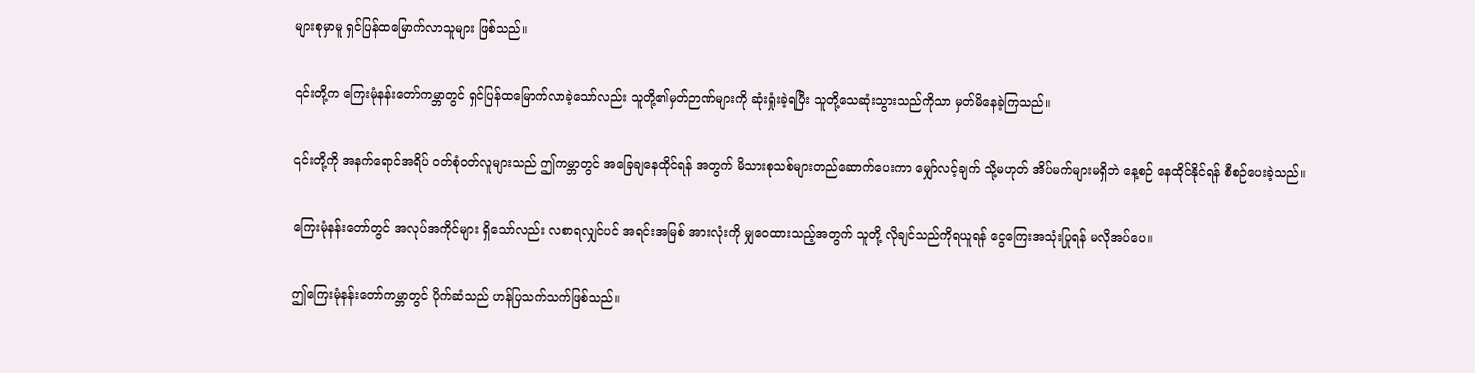များစုမှာမူ ရှင်ပြန်ထမြောက်လာသူများ ဖြစ်သည်။

၎င်းတို့က ကြေးမုံနန်းတော်ကမ္ဘာတွင် ရှင်ပြန်ထမြောက်လာခဲ့သော်လည်း သူတို့၏မှတ်ဉာဏ်များကို ဆုံးရှုံးခဲ့ရပြီး သူတို့သေဆုံးသွားသည်ကိုသာ မှတ်မိနေခဲ့ကြသည်။

၎င်းတို့ကို အနက်ရောင်အရိပ် ဝတ်စုံဝတ်လူများသည် ဤကမ္ဘာတွင် အခြေချနေထိုင်ရန် အတွက် မိသားစုသစ်များတည်ဆောက်ပေးကာ မျှော်လင့်ချက် သို့မဟုတ် အိပ်မက်များမရှိဘဲ နေ့စဉ် နေထိုင်နိုင်ရန် စီစဉ်ပေးခဲ့သည်။

ကြေးမုံနန်းတော်တွင် အလုပ်အကိုင်များ ရှိသော်လည်း လစာရလျှင်ပင် အရင်းအမြစ် အားလုံးကို မျှဝေထားသည့်အတွက် သူတို့ လိုချင်သည်ကိုရယူရန် ငွေကြေးအသုံးပြုရန် မလိုအပ်ပေ။

ဤကြေးမုံနန်းတော်ကမ္ဘာတွင် ပိုက်ဆံသည် ဟန်ပြသက်သက်ဖြစ်သည်။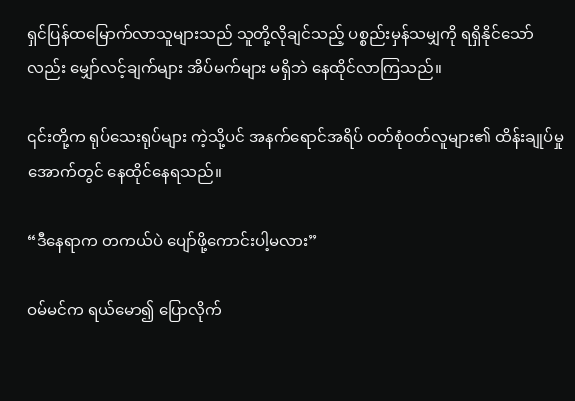ရှင်ပြန်ထမြောက်လာသူများသည် သူတို့လိုချင်သည့် ပစ္စည်းမှန်သမျှကို ရရှိနိုင်သော်လည်း မျှော်လင့်ချက်များ အိပ်မက်များ မရှိဘဲ နေထိုင်လာကြသည်။

၎င်းတို့က ရုပ်သေးရုပ်များ ကဲ့သို့ပင် အနက်ရောင်အရိပ် ဝတ်စုံဝတ်လူများ၏ ထိန်းချုပ်မှုအောက်တွင် နေထိုင်နေရသည်။

“ဒီနေရာက တကယ်ပဲ ပျော်ဖို့ကောင်းပါ့မလား”

ဝမ်မင်က ရယ်မော၍ ပြောလိုက်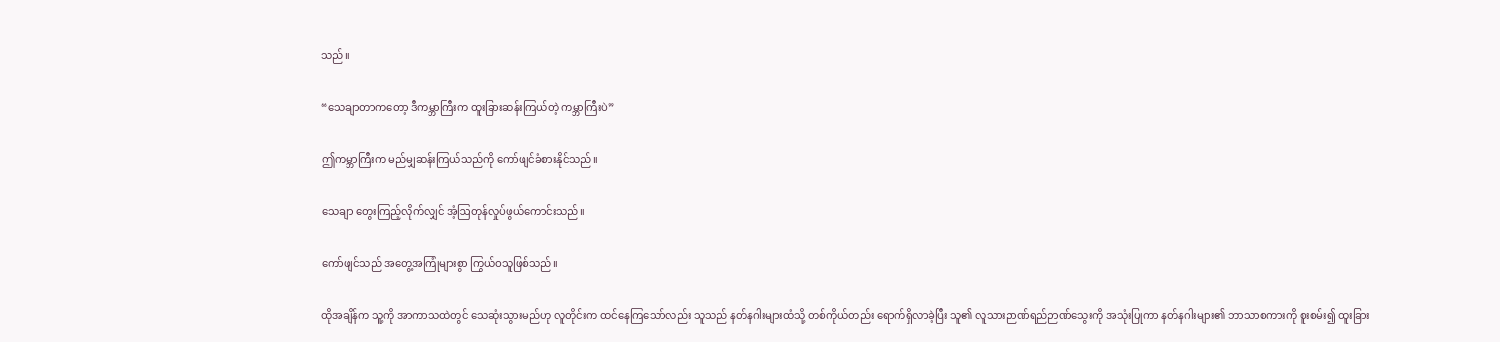သည်။

“သေချာတာကတော့ ဒီကမ္ဘာကြီးက ထူးခြားဆန်းကြယ်တဲ့ ကမ္ဘာကြီးပဲ”

ဤကမ္ဘာကြီးက မည်မျှဆန်းကြယ်သည်ကို ကော်ဖျင်ခံစားနိုင်သည်။

သေချာ တွေးကြည့်လိုက်လျှင် အံ့ဩတုန်လှုပ်ဖွယ်ကောင်းသည်။

ကော်ဖျင်သည် အတွေ့အကြုံများစွာ ကြွယ်ဝသူဖြစ်သည်။

ထိုအချိန်က သူ့ကို အာကာသထဲတွင် သေဆုံးသွားမည်ဟု လူတိုင်းက ထင်နေကြသော်လည်း သူသည် နတ်နဂါးများထံသို့ တစ်ကိုယ်တည်း ရောက်ရှိလာခဲ့ပြီး သူ၏ လူသားဉာဏ်ရည်ဉာဏ်သွေးကို အသုံးပြုကာ နတ်နဂါးများ၏ ဘာသာစကားကို စူးစမ်း၍ ထူးခြား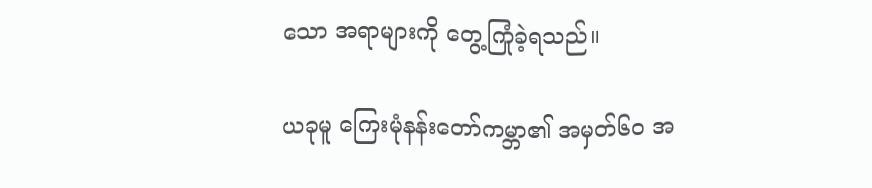သော အရာများကို တွေ့ကြုံခဲ့ရသည်။

ယခုမူ ကြေးမုံနန်းတော်ကမ္ဘာ၏ အမှတ်၆၀ အ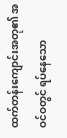ထက်တန်းကျောင်းအတု၏ အဝင်ဝတွင် ရပ်နေသော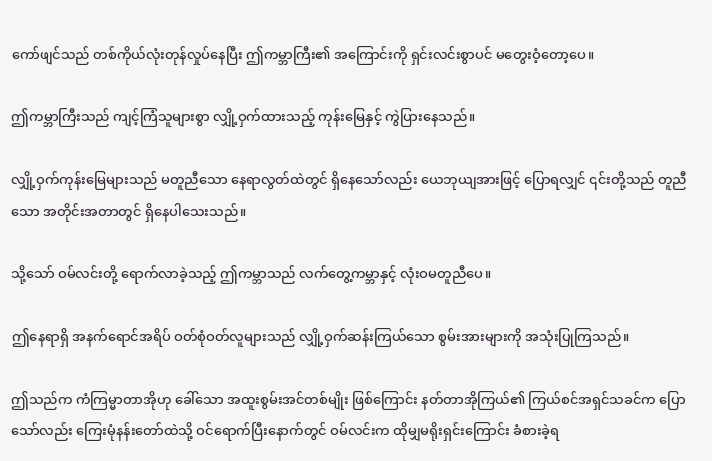ကော်ဖျင်သည် တစ်ကိုယ်လုံးတုန်လှုပ်နေပြီး ဤကမ္ဘာကြီး၏ အကြောင်းကို ရှင်းလင်းစွာပင် မတွေးဝံ့တော့ပေ။

ဤကမ္ဘာကြီးသည် ကျင့်ကြံသူများစွာ လျှို့ဝှက်ထားသည့် ကုန်းမြေနှင့် ကွဲပြားနေသည်။

လျှို့ဝှက်ကုန်းမြေများသည် မတူညီသော နေရာလွတ်ထဲတွင် ရှိနေသော်လည်း ယေဘုယျအားဖြင့် ပြောရလျှင် ၎င်းတို့သည် တူညီသော အတိုင်းအတာတွင် ရှိနေပါသေးသည်။

သို့‌သော် ဝမ်လင်းတို့ ရောက်လာခဲ့သည့် ဤကမ္ဘာသည် လက်တွေ့ကမ္ဘာနှင့် လုံးဝမတူညီပေ။

ဤနေရာရှိ အနက်ရောင်အရိပ် ဝတ်စုံဝတ်လူများသည် လျှို့ဝှက်ဆန်းကြယ်သော စွမ်းအားများကို အသုံးပြုကြသည်။

ဤသည်က ကံကြမ္မာတာအိုဟု ခေါ်သော အထူးစွမ်းအင်တစ်မျိုး ဖြစ်ကြောင်း နတ်တာအိုကြယ်၏ ကြယ်စင်အရှင်သခင်က ပြောသော်လည်း ကြေးမုံနန်းတော်ထဲသို့ ဝင်ရောက်ပြီးနောက်တွင် ဝမ်လင်းက ထိုမျှမရိုးရှင်းကြောင်း ခံစားခဲ့ရ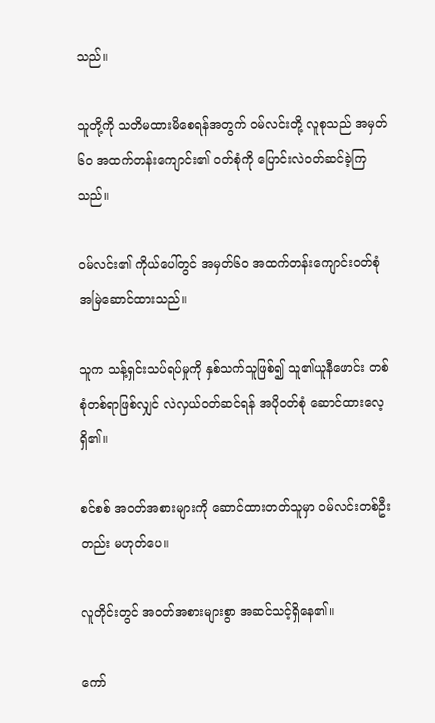သည်။

သူတို့ကို သတိမထားမိစေရန်အတွက် ဝမ်လင်းတို့ လူစုသည် အမှတ်၆၀ အထက်တန်းကျောင်း၏ ဝတ်စုံကို ပြောင်းလဲဝတ်ဆင်ခဲ့ကြသည်။

ဝမ်လင်း၏ ကိုယ်ပေါ်တွင် အမှတ်၆၀ အထက်တန်းကျောင်းဝတ်စုံ အမြဲဆောင်ထားသည်။

သူက သန့်ရှင်းသပ်ရပ်မှုကို နှစ်သက်သူဖြစ်၍ သူ၏ယူနီဖောင်း တစ်စုံတစ်ရာဖြစ်လျှင် လဲလှယ်ဝတ်ဆင်ရန် အပိုဝတ်စုံ ဆောင်ထားလေ့ ရှိ၏။

စင်စစ် အဝတ်အစားများကို ဆောင်ထားတတ်သူမှာ ဝမ်လင်းတစ်ဦးတည်း မဟုတ်ပေ။

လူတိုင်းတွင် အဝတ်အစားများစွာ အဆင်သင့်ရှိနေ၏။

ကော်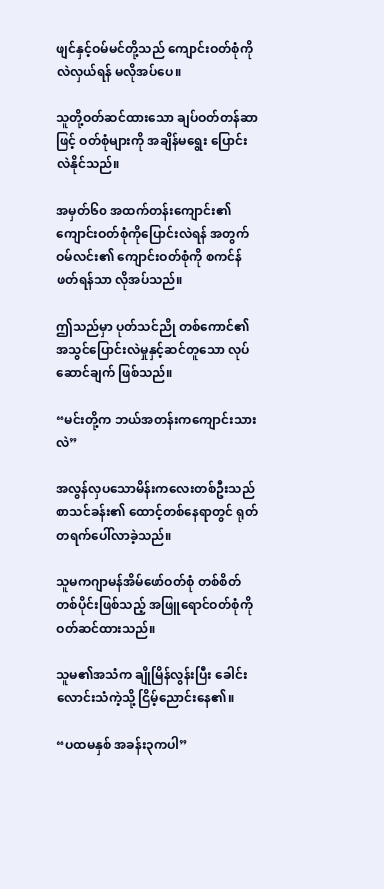ဖျင်နှင့်ဝမ်မင်တို့သည် ကျောင်းဝတ်စုံကို လဲလှယ်ရန် မလိုအပ်ပေ။

သူတို့ဝတ်ဆင်ထားသော ချပ်ဝတ်တန်ဆာဖြင့် ဝတ်စုံများကို အချိန်မရွေး ပြောင်းလဲနိုင်သည်။

အမှတ်၆၀ အထက်တန်းကျောင်း၏ ကျောင်းဝတ်စုံကိုပြောင်းလဲရန် အတွက် ဝမ်လင်း၏ ကျောင်းဝတ်စုံကို စကင်န်ဖတ်ရန်သာ လိုအပ်သည်။

ဤသည်မှာ ပုတ်သင်ညို တစ်ကောင်၏ အသွင်ပြောင်းလဲမှုနှင့်ဆင်တူသော လုပ်ဆောင်ချက် ဖြစ်သည်။

“မင်းတို့က ဘယ်အတန်းကကျောင်းသားလဲ”

အလွန်လှပသောမိန်းကလေးတစ်ဦးသည် စာသင်ခန်း၏ ထောင့်တစ်နေရာတွင် ရုတ်တရက်ပေါ်လာခဲ့သည်။

သူမကဂျာမန်အိမ်ဖော်ဝတ်စုံ တစ်စိတ်တစ်ပိုင်းဖြစ်သည့် အဖြူရောင်ဝတ်စုံကို ဝတ်ဆင်ထားသည်။

သူမ၏အသံက ချိုမြိန်လွန်းပြီး ခေါင်းလောင်းသံကဲ့သို့ ငြိမ့်ညောင်းနေ၏။

“ပထမနှစ် အခန်း၃ကပါ”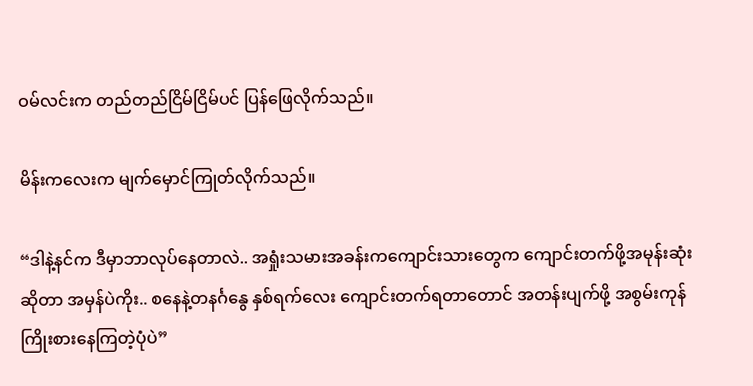ဝမ်လင်းက တည်တည်ငြိမ်ငြိမ်ပင် ပြန်ဖြေလိုက်သည်။

မိန်းကလေးက မျက်မှောင်ကြုတ်လိုက်သည်။

“ဒါနဲ့နင်က ဒီမှာဘာလုပ်နေတာလဲ.. အရှုံးသမားအခန်းကကျောင်းသားတွေက ကျောင်းတက်ဖို့အမုန်းဆုံး ဆိုတာ အမှန်ပဲကိုး.. စနေနဲ့တနင်္ဂနွေ နှစ်ရက်လေး ကျောင်းတက်ရတာတောင် အတန်းပျက်ဖို့ အစွမ်းကုန် ကြိုးစားနေကြတဲ့ပုံပဲ”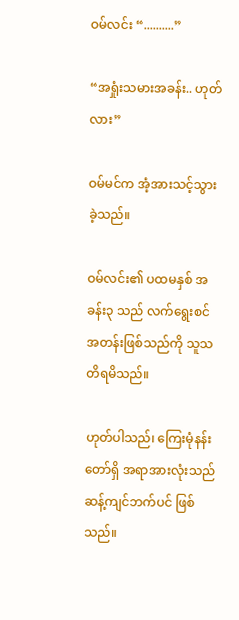ဝမ်လင်း “..........”

“အရှုံးသမားအခန်း.. ဟုတ်လား”

ဝမ်မင်က အံ့အားသင့်သွားခဲ့သည်။

ဝမ်လင်း၏ ပထမနှစ် အခန်း၃ သည် လက်ရွေးစင်အတန်းဖြစ်သည်ကို သူသတိရမိသည်။

ဟုတ်ပါသည်၊ ကြေးမုံနန်းတော်ရှိ အရာအားလုံးသည် ဆန့်ကျင်ဘက်ပင် ဖြစ်သည်။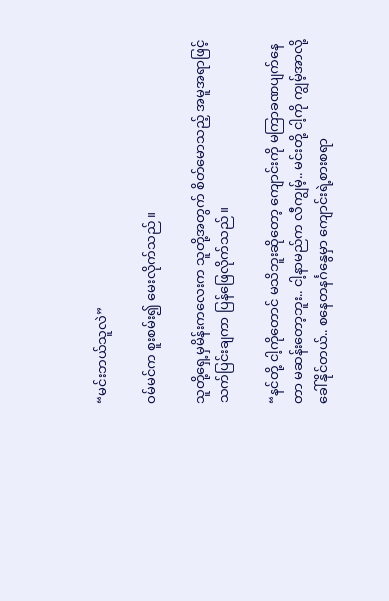“မင်းဘယ်သူလဲ”

ဝမ်မင်က စူးစမ်း၍ မေးလိုက်သည်။

သူတို့ရှေ့မှမိန်းကလေးက သူတို့အတွက် စိတ်မောသည့် အမူအရာဖြင့် သက်ပြင်းချကာ ပြန်ဖြေလိုက်သည်။

“နင်တို့ ငါ့ကိုတောင် မသိဘူးဆိုတော့ ကျောင်းကို မကြာခဏပျက်နေတာ မဆန်းတော့ဘူး.. ငါ့နာမည်က လီကျွမ့်.. မင်းတို့ ငါ့ကို ကျွမ့်အာလို့ ခေါ်နိုင်တယ်.. စနေတနင်္ဂနွေမှာ ကျောင်းရဲ့စားစရာ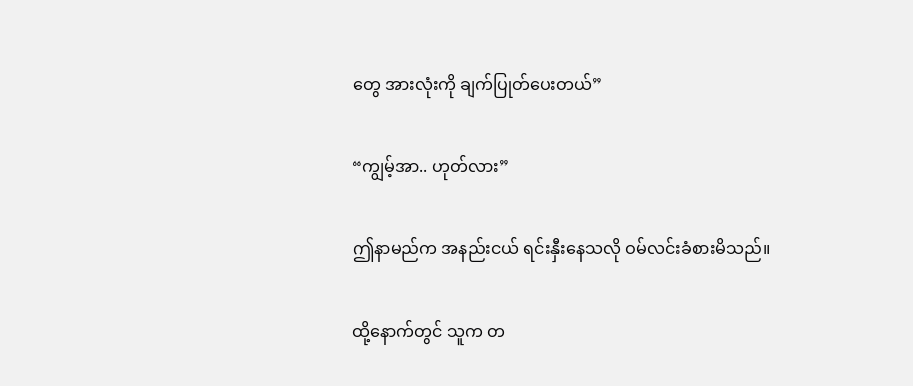တွေ အားလုံးကို ချက်ပြုတ်ပေးတယ်”

“ကျွမ့်အာ.. ဟုတ်လား”

ဤနာမည်က အနည်းငယ် ရင်းနှီးနေသလို ဝမ်လင်းခံစားမိသည်။

ထို့နောက်တွင် သူက တ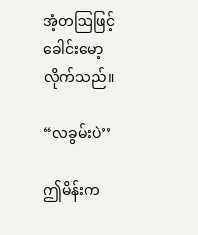အံ့တဩဖြင့် ခေါင်းမော့လိုက်သည်။

“လခွမ်းပဲ’’

ဤမိန်းက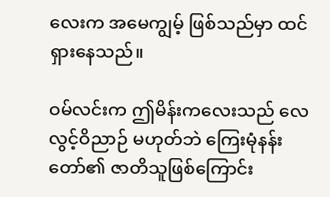လေးက အမေကျွမ့် ဖြစ်သည်မှာ ထင်ရှားနေသည်။

ဝမ်လင်းက ဤမိန်းကလေးသည် လေလွင့်ဝိညာဉ် မဟုတ်ဘဲ ကြေးမုံနန်းတော်၏ ဇာတိသူဖြစ်ကြောင်း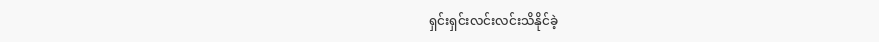ရှင်းရှင်းလင်းလင်းသိနိုင်ခဲ့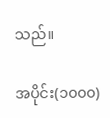သည်။

အပိုင်း(၁၀၀၀)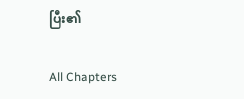ပြီး၏

All Chapters